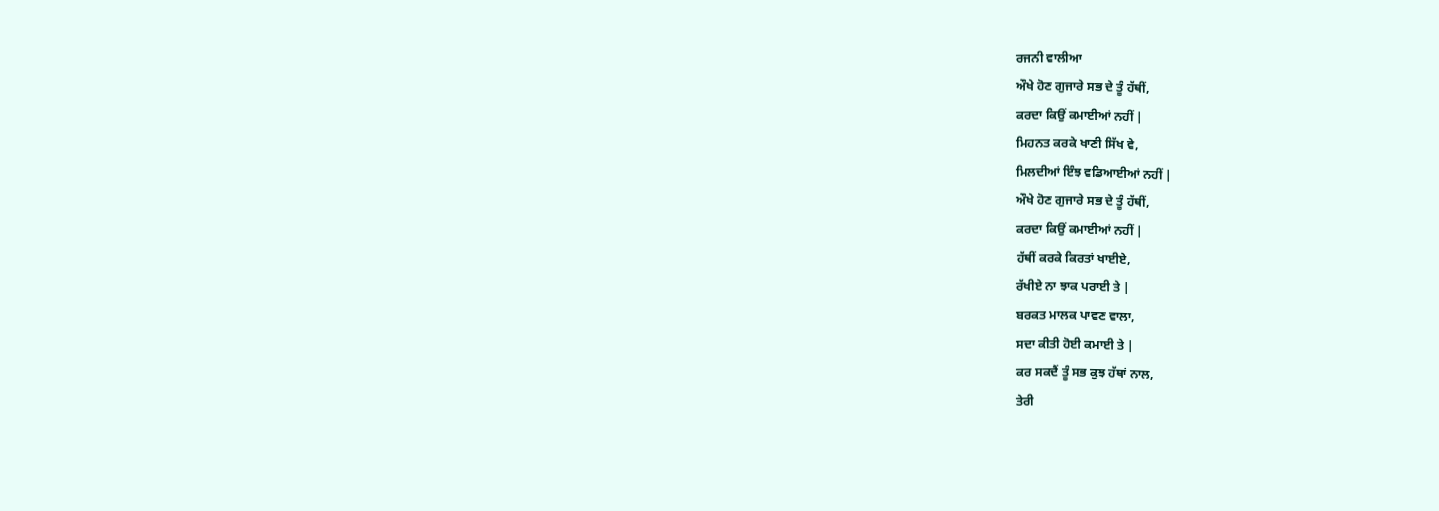ਰਜਨੀ ਵਾਲੀਆ
ਔਖੇ ਹੋਣ ਗੁਜਾਰੇ ਸਭ ਦੇ ਤੂੰ ਹੱਥੀਂ,
ਕਰਦਾ ਕਿਉਂ ਕਮਾਈਆਂ ਨਹੀਂ |
ਮਿਹਨਤ ਕਰਕੇ ਖਾਣੀ ਸਿੱਖ ਵੇ,
ਮਿਲਦੀਆਂ ਇੰਝ ਵਡਿਆਈਆਂ ਨਹੀਂ |
ਔਖੇ ਹੋਣ ਗੁਜਾਰੇ ਸਭ ਦੇ ਤੂੰ ਹੱਥੀਂ,
ਕਰਦਾ ਕਿਉਂ ਕਮਾਈਆਂ ਨਹੀਂ |
ਹੱਥੀਂ ਕਰਕੇ ਕਿਰਤਾਂ ਖਾਈਏ,
ਰੱਖੀਏ ਨਾ ਝਾਕ ਪਰਾਈ ਤੇ |
ਬਰਕਤ ਮਾਲਕ ਪਾਵਣ ਵਾਲਾ,
ਸਦਾ ਕੀਤੀ ਹੋਈ ਕਮਾਈ ਤੇ |
ਕਰ ਸਕਦੈਂ ਤੂੰ ਸਭ ਕੁਝ ਹੱਥਾਂ ਨਾਲ,
ਤੇਰੀ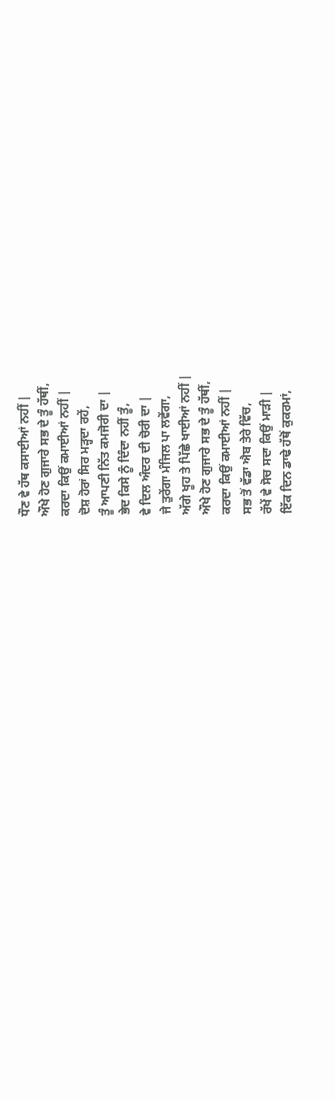ਧੌਣ ਵੇ ਹੱਥ ਕਸਾਈਆਂ ਨਹੀਂ |
ਔਖੇ ਹੋਣ ਗੁਜਾਰੇ ਸਭ ਦੇ ਤੂੰ ਹੱਥੀਂ,
ਕਰਦਾ ਕਿਉਂ ਕਮਾਈਆਂ ਨਹੀਂ |
ਦੋਸ਼ ਹੋਰਾਂ ਸਿਰ ਮੜ੍ਹਦਾ ਰਹੇਂ,
ਤੂੰ ਆਪਣੀ ਨਿੱਤ ਕਮਜੋਰੀ ਦਾ |
ਭੇਦ ਕਿਸੇ ਨੂੰ ਦਿੰਦਾ ਨਹੀਂ ਤੂੰ,
ਵੇ ਦਿਲ ਅੰਦਰ ਦੀ ਚੋਰੀ ਦਾ |
ਜੇ ਤੁਰੇਂਗਾ ਮੰਜਿਲ ਪਾ ਲਵੇਂਗਾ,
ਅੱਗੇ ਖੂਹ ਤੇ ਪਿੱਛੇ ਖਾਈਆਂ ਨਹੀਂ |
ਔਖੇ ਹੋਣ ਗੁਜਾਰੇ ਸਭ ਦੇ ਤੂੰ ਹੱਥੀਂ,
ਕਰਦਾ ਕਿਉਂ ਕਮਾਈਆਂ ਨਹੀਂ |
ਸਭ ਤੋਂ ਵੱਡਾ ਐਬ ਤੇਰੇ ਵਿੱਚ,
ਰੱਖੇਂ ਵੇ ਸੋਚ ਸਦਾ ਕਿਉਂ ਮਾੜੀ |
ਇੱਕ ਦਿਨ ਡਾਢੇ ਹੱਥੋਂ ਕੁਕਰਮਾਂ,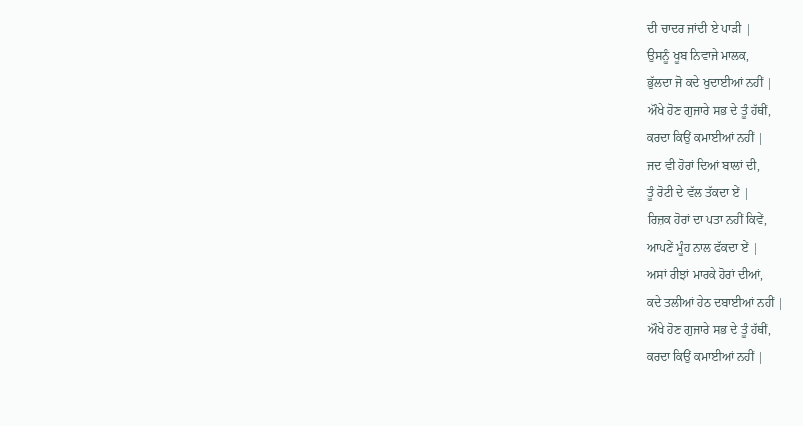ਦੀ ਚਾਦਰ ਜਾਂਦੀ ਏ ਪਾੜੀ |
ਉਸਨੂੰ ਖੂਬ ਨਿਵਾਜੇ ਮਾਲਕ,
ਭੁੱਲਦਾ ਜੋ ਕਦੇ ਖੁਦਾਈਆਂ ਨਹੀਂ |
ਔਖੇ ਹੋਣ ਗੁਜਾਰੇ ਸਭ ਦੇ ਤੂੰ ਹੱਥੀਂ,
ਕਰਦਾ ਕਿਉਂ ਕਮਾਈਆਂ ਨਹੀਂ |
ਜਦ ਵੀ ਹੋਰਾਂ ਦਿਆਂ ਬਾਲਾਂ ਦੀ,
ਤੂੰ ਰੋਟੀ ਦੇ ਵੱਲ ਤੱਕਦਾ ਏਂ |
ਰਿਜ਼ਕ ਹੋਰਾਂ ਦਾ ਪਤਾ ਨਹੀਂ ਕਿਵੇਂ,
ਆਪਣੇਂ ਮੂੰਹ ਨਾਲ ਫੱਕਦਾ ਏਂ |
ਅਸਾਂ ਰੀਝਾਂ ਮਾਰਕੇ ਹੋਰਾਂ ਦੀਆਂ,
ਕਦੇ ਤਲੀਆਂ ਹੇਠ ਦਬਾਈਆਂ ਨਹੀਂ |
ਔਖੇ ਹੋਣ ਗੁਜਾਰੇ ਸਭ ਦੇ ਤੂੰ ਹੱਥੀਂ,
ਕਰਦਾ ਕਿਉਂ ਕਮਾਈਆਂ ਨਹੀਂ |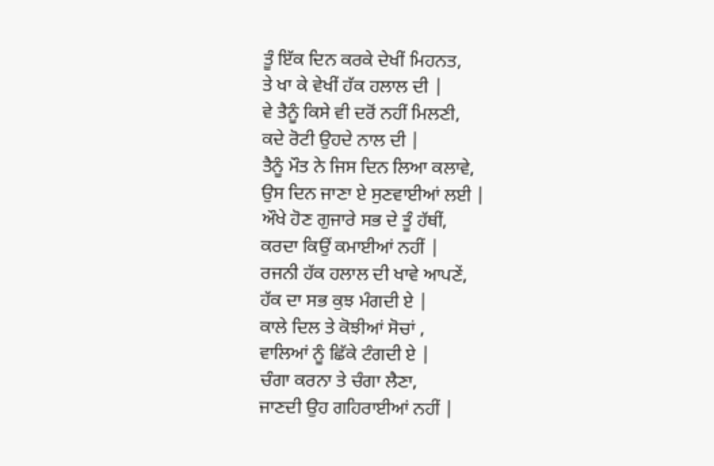ਤੂੰ ਇੱਕ ਦਿਨ ਕਰਕੇ ਦੇਖੀਂ ਮਿਹਨਤ,
ਤੇ ਖਾ ਕੇ ਵੇਖੀਂ ਹੱਕ ਹਲਾਲ ਦੀ |
ਵੇ ਤੈਨੂੰ ਕਿਸੇ ਵੀ ਦਰੋਂ ਨਹੀਂ ਮਿਲਣੀ,
ਕਦੇ ਰੋਟੀ ਉਹਦੇ ਨਾਲ ਦੀ |
ਤੈਨੂੰ ਮੌਤ ਨੇ ਜਿਸ ਦਿਨ ਲਿਆ ਕਲਾਵੇ,
ਉਸ ਦਿਨ ਜਾਣਾ ਏ ਸੁਣਵਾਈਆਂ ਲਈ |
ਔਖੇ ਹੋਣ ਗੁਜਾਰੇ ਸਭ ਦੇ ਤੂੰ ਹੱਥੀਂ,
ਕਰਦਾ ਕਿਉਂ ਕਮਾਈਆਂ ਨਹੀਂ |
ਰਜਨੀ ਹੱਕ ਹਲਾਲ ਦੀ ਖਾਵੇ ਆਪਣੇਂ,
ਹੱਕ ਦਾ ਸਭ ਕੁਝ ਮੰਗਦੀ ਏ |
ਕਾਲੇ ਦਿਲ ਤੇ ਕੋਝੀਆਂ ਸੋਚਾਂ ,
ਵਾਲਿਆਂ ਨੂੰ ਛਿੱਕੇ ਟੰਗਦੀ ਏ |
ਚੰਗਾ ਕਰਨਾ ਤੇ ਚੰਗਾ ਲੈਣਾ,
ਜਾਣਦੀ ਉਹ ਗਹਿਰਾਈਆਂ ਨਹੀਂ |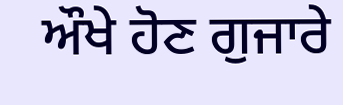ਔਖੇ ਹੋਣ ਗੁਜਾਰੇ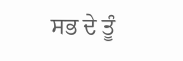ਸਭ ਦੇ ਤੂੰ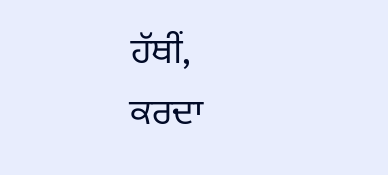ਹੱਥੀਂ,
ਕਰਦਾ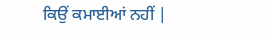ਕਿਉਂ ਕਮਾਈਆਂ ਨਹੀਂ |